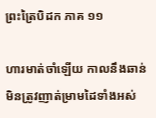ព្រះត្រៃបិដក ភាគ ១១

ហារមាត់ចាំឡើយ កាលនឹងឆាន់ មិនត្រូវញាត់ម្រាមដៃទាំងអស់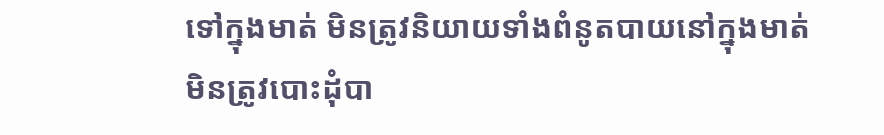ទៅក្នុងមាត់ មិនត្រូវនិយាយទាំងពំនូតបាយនៅក្នុងមាត់ មិនត្រូវបោះដុំបា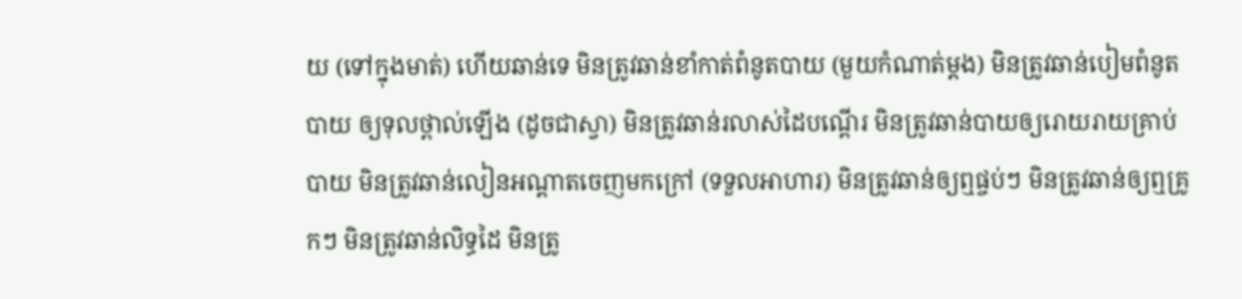យ (ទៅក្នុងមាត់) ហើយឆាន់ទេ មិនត្រូវឆាន់ខាំកាត់ពំនូតបាយ (មួយកំណាត់ម្តង) មិនត្រូវឆាន់បៀមពំនូតបាយ ឲ្យទុលថ្ពាល់ឡើង (ដូចជាស្វា) មិនត្រូវឆាន់រលាស់ដៃបណ្តើរ មិនត្រូវឆាន់បាយឲ្យរោយរាយគ្រាប់បាយ មិនត្រូវឆាន់លៀនអណ្តាតចេញមកក្រៅ (ទទួលអាហារ) មិនត្រូវឆាន់ឲ្យឮផ្ចប់ៗ មិនត្រូវឆាន់ឲ្យឮគ្រូកៗ មិនត្រូវឆាន់លិទ្ធដៃ មិនត្រូ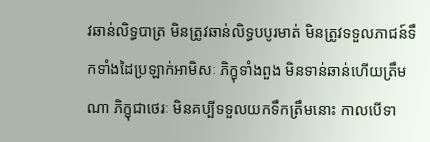វឆាន់លិទ្ធបាត្រ មិនត្រូវឆាន់លិទ្ធបបូរមាត់ មិនត្រូវទទួលភាជន៍ទឹកទាំងដៃប្រឡាក់អាមិសៈ ភិក្ខុទាំងពួង មិនទាន់ឆាន់ហើយត្រឹមណា ភិក្ខុជាថេរៈ មិនគប្បីទទួលយកទឹកត្រឹមនោះ កាលបើទា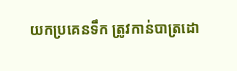យកប្រគេនទឹក ត្រូវកាន់បាត្រដោ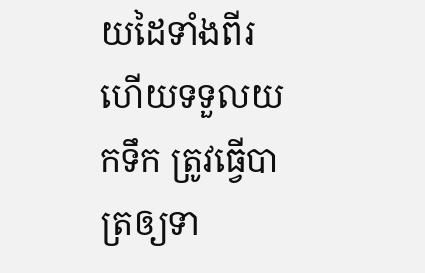យដៃទាំងពីរ ហើយទទួលយកទឹក ត្រូវធ្វើបាត្រឲ្យទា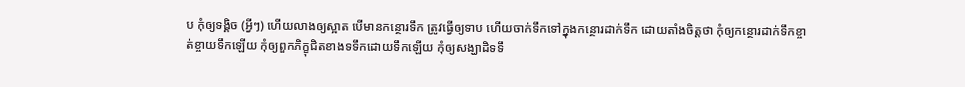ប កុំឲ្យទង្គិច (អ្វីៗ) ហើយលាងឲ្យស្អាត បើមានកន្ថោរទឹក ត្រូវធ្វើឲ្យទាប ហើយចាក់ទឹកទៅក្នុងកន្ថោរដាក់ទឹក ដោយតាំងចិត្តថា កុំឲ្យកន្ថោរដាក់ទឹកខ្ចាត់ខ្ចាយទឹកឡើយ កុំឲ្យពួកភិក្ខុជិតខាងទទឹកដោយទឹកឡើយ កុំឲ្យសង្ឃាដិទទឹ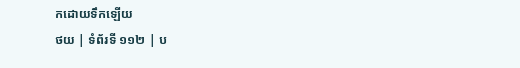កដោយទឹកឡើយ
ថយ | ទំព័រទី ១១២ | ប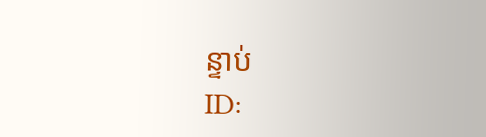ន្ទាប់
ID: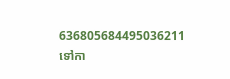636805684495036211
ទៅកា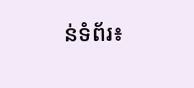ន់ទំព័រ៖